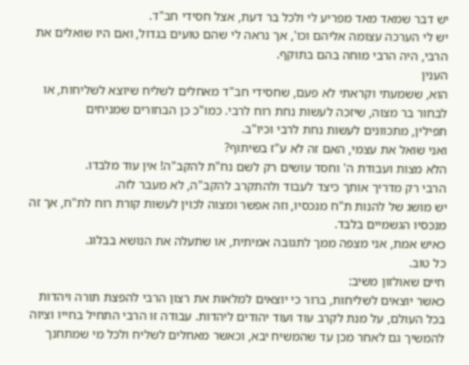יש דבר שמאד מאד מפריע לי ולכל בר דעת, אצל חסידי חב"ד.
יש לי הערכה עצומה אליהם וכו', אך נראה לי שהם טועים בגדול, ואם היו שואלים את הרבי, היה הרבי מוחה בהם בתוקף.
הענין
הוא, ששמעתי וקראתי לא פעם, שחסידי חב"ד מאחלים לשליח שיוצא לשליחות, או
לבחור בר מצוה, שיזכה לעשות נחת רוח לרבי. כמו"כ כן הבחורים שמניחים
תפילין, מתכוונים לעשות נחת לרבי וכיו"ב.
ואני שואל את עצמי, האם זה לא ע"ז בשיתוף?
הלא מצות ועבודת ה' וחסד עושים רק לשם נח"ת להקב"ה! אין עוד מלבדו.
הרבי רק מדריך אותך כיצד לעבוד ולהתקרב להקב"ה, לא מעבר לזה.
יש מושג של להנות ת"ח מנכסיו, וזה אפשר ומצוה לכוין לעשות קורת רוח לת"ח, אך זה מנכסיו הגשמיים בלבד.
כאיש אמת, אני מצפה ממך לתגובה אמיתית, או שתעלה את הנושא בבלוג.
כל טוב.
חיים שאולזון משיב:
כאשר יוצאים לשליחות, ברור כי יוצאים למלאות את רצון הרבי להפצת תורה ויהדות בכל העולם, על מנת לקרב עוד ועוד יהודים ליהדות. עבודה זו הרבי התחיל בחייו וציוה להמשיך גם לאחר מכן עד שהמשיח יבא, וכאשר מאחלים לשליח ולכל מי שמתחנך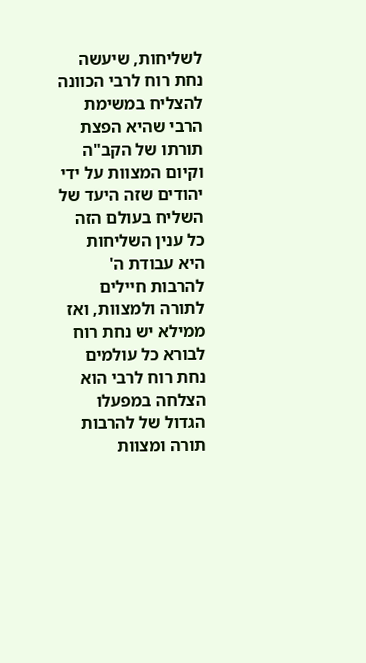לשליחות, שיעשה נחת רוח לרבי הכוונה להצליח במשימת הרבי שהיא הפצת תורתו של הקב"ה וקיום המצוות על ידי יהודים שזה היעד של השליח בעולם הזה
כל ענין השליחות היא עבודת ה' להרבות חיילים לתורה ולמצוות, ואז ממילא יש נחת רוח לבורא כל עולמים
נחת רוח לרבי הוא הצלחה במפעלו הגדול של להרבות תורה ומצוות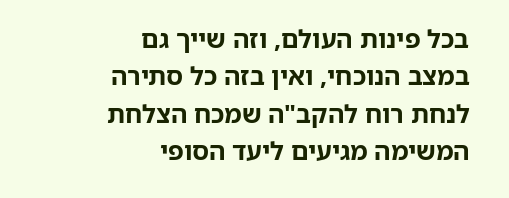בכל פינות העולם, וזה שייך גם במצב הנוכחי, ואין בזה כל סתירה לנחת רוח להקב"ה שמכח הצלחת המשימה מגיעים ליעד הסופי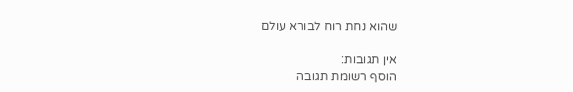שהוא נחת רוח לבורא עולם

אין תגובות:
הוסף רשומת תגובה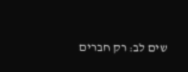שים לב: רק חברים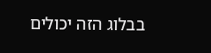בבלוג הזה יכולים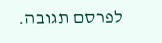לפרסם תגובה.